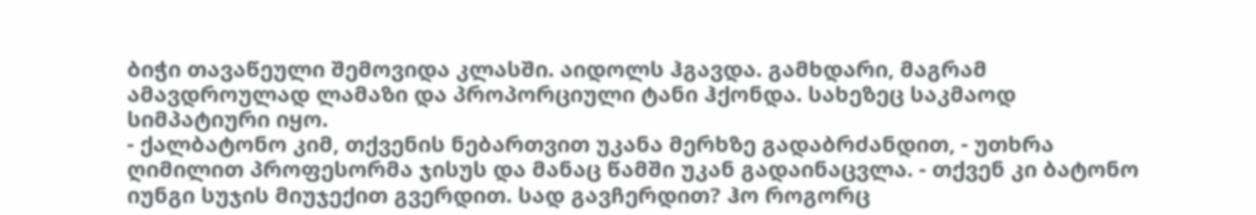ბიჭი თავაწეული შემოვიდა კლასში. აიდოლს ჰგავდა. გამხდარი, მაგრამ ამავდროულად ლამაზი და პროპორციული ტანი ჰქონდა. სახეზეც საკმაოდ სიმპატიური იყო.
- ქალბატონო კიმ, თქვენის ნებართვით უკანა მერხზე გადაბრძანდით, - უთხრა ღიმილით პროფესორმა ჯისუს და მანაც წამში უკან გადაინაცვლა. - თქვენ კი ბატონო იუნგი სუჯის მიუჯექით გვერდით. სად გავჩერდით? ჰო როგორც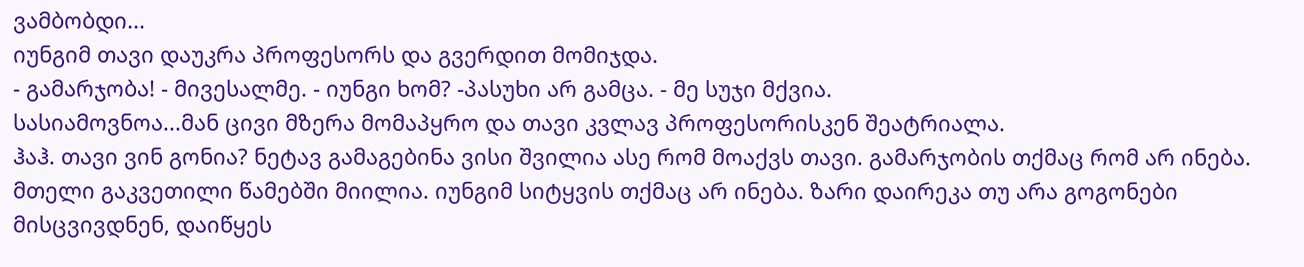ვამბობდი...
იუნგიმ თავი დაუკრა პროფესორს და გვერდით მომიჯდა.
- გამარჯობა! - მივესალმე. - იუნგი ხომ? -პასუხი არ გამცა. - მე სუჯი მქვია.
სასიამოვნოა...მან ცივი მზერა მომაპყრო და თავი კვლავ პროფესორისკენ შეატრიალა.
ჰაჰ. თავი ვინ გონია? ნეტავ გამაგებინა ვისი შვილია ასე რომ მოაქვს თავი. გამარჯობის თქმაც რომ არ ინება.
მთელი გაკვეთილი წამებში მიილია. იუნგიმ სიტყვის თქმაც არ ინება. ზარი დაირეკა თუ არა გოგონები მისცვივდნენ, დაიწყეს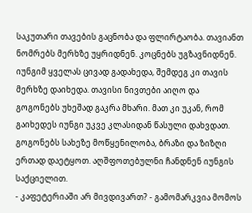საკუთარი თავების გაცნობა და ფლირტაობა. თავიანთ ნომრებს მერხზე უყრიდნენ. კოცნებს უგზავნიდნენ.
იუნგიმ ყველას ცივად გადახედა, შემდეგ კი თავის მერხზე დაიხედა. თავისი ნივთები აიღო და გოგონებს უხეშად გაკრა მხარი. მათ კი უკან, რომ გაიხედეს იუნგი უკვე კლასიდან წასული დახვდათ.
გოგონებს სახეზე მოწყენილობა, ბრაზი და ზიზღი ერთად დაეტყოთ. აღშფოთებულნი ჩანდნენ იუნგის საქციელით.
- კაფეტერიაში არ მივდივართ? - გამომარკვია მომოს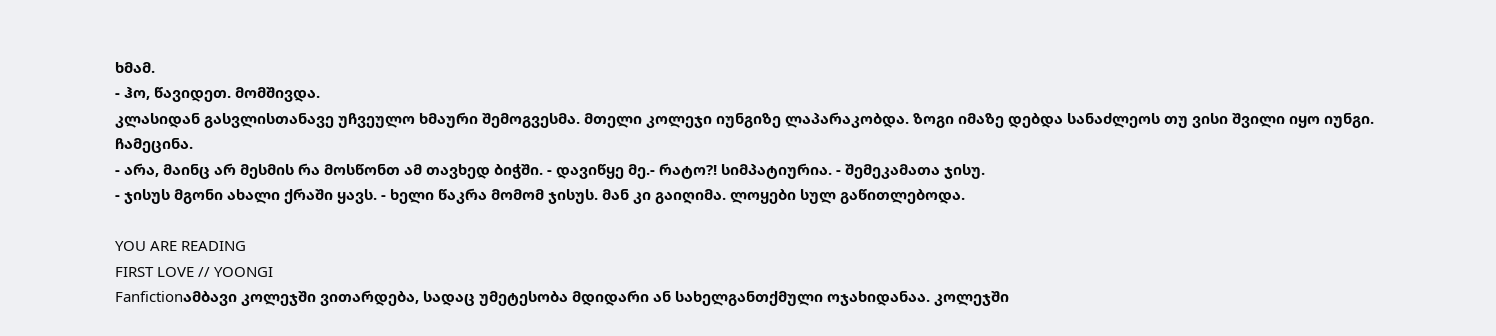ხმამ.
- ჰო, წავიდეთ. მომშივდა.
კლასიდან გასვლისთანავე უჩვეულო ხმაური შემოგვესმა. მთელი კოლეჯი იუნგიზე ლაპარაკობდა. ზოგი იმაზე დებდა სანაძლეოს თუ ვისი შვილი იყო იუნგი.
ჩამეცინა.
- არა, მაინც არ მესმის რა მოსწონთ ამ თავხედ ბიჭში. - დავიწყე მე.- რატო?! სიმპატიურია. - შემეკამათა ჯისუ.
- ჯისუს მგონი ახალი ქრაში ყავს. - ხელი წაკრა მომომ ჯისუს. მან კი გაიღიმა. ლოყები სულ გაწითლებოდა.

YOU ARE READING
FIRST LOVE // YOONGI
Fanfictionამბავი კოლეჯში ვითარდება, სადაც უმეტესობა მდიდარი ან სახელგანთქმული ოჯახიდანაა. კოლეჯში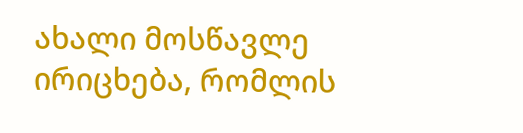ახალი მოსწავლე ირიცხება, რომლის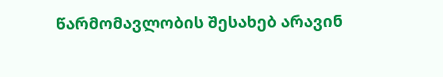წარმომავლობის შესახებ არავინ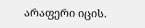არაფერი იცის.